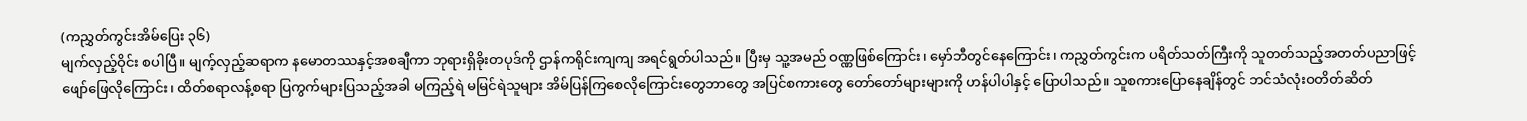(ကညွှတ်ကွင်းအိမ်ပြေး ၃၆)
မျက်လှည့်ဝိုင်း စပါပြီ။ မျက့်လှည့်ဆရာက နမောတဿနှင့်အစချီကာ ဘုရားရှိခိုးတပုဒ်ကို ဌာန်ကရိုင်းကျကျ အရင်ရွတ်ပါသည်။ ပြီးမှ သူ့အမည် ဝဏ္ဏဖြစ်ကြောင်း၊ မှော်ဘီတွင်နေကြောင်း၊ ကညွှတ်ကွင်းက ပရိတ်သတ်ကြီးကို သူတတ်သည့်အတတ်ပညာဖြင့် ဖျော်ဖြေလိုကြောင်း၊ ထိတ်စရာလန့်စရာ ပြကွက်များပြသည့်အခါ မကြည့်ရဲ မမြင်ရဲသူများ အိမ်ပြန်ကြစေလိုကြောင်းတွေဘာတွေ အပြင်စကားတွေ တော်တော်များများကို ဟန်ပါပါနှင့် ပြောပါသည်။ သူစကားပြောနေချိန်တွင် ဘင်သံလုံးဝတိတ်ဆိတ်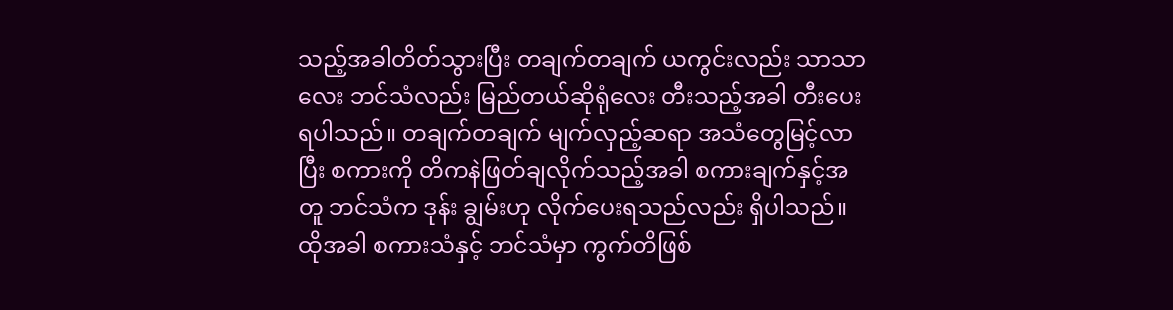သည့်အခါတိတ်သွားပြီး တချက်တချက် ယကွင်းလည်း သာသာလေး ဘင်သံလည်း မြည်တယ်ဆိုရုံလေး တီးသည့်အခါ တီးပေးရပါသည်။ တချက်တချက် မျက်လှည့်ဆရာ အသံတွေမြင့်လာပြီး စကားကို တိကနဲဖြတ်ချလိုက်သည့်အခါ စကားချက်နှင့်အတူ ဘင်သံက ဒုန်း ချွမ်းဟု လိုက်ပေးရသည်လည်း ရှိပါသည်။ ထိုအခါ စကားသံနှင့် ဘင်သံမှာ ကွက်တိဖြစ်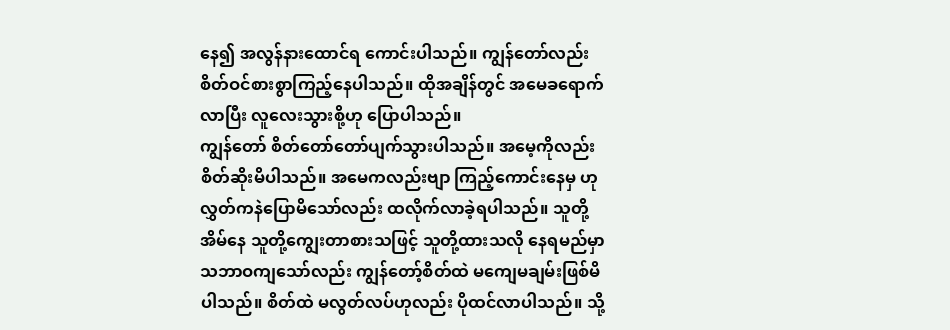နေ၍ အလွန်နားထောင်ရ ကောင်းပါသည်။ ကျွန်တော်လည်း စိတ်ဝင်စားစွာကြည့်နေပါသည်။ ထိုအချိန်တွင် အမေခရောက်လာပြီး လူလေးသွားစို့ဟု ပြောပါသည်။
ကျွန်တော် စိတ်တော်တော်ပျက်သွားပါသည်။ အမေ့ကိုလည်း စိတ်ဆိုးမိပါသည်။ အမေကလည်းဗျာ ကြည့်ကောင်းနေမှ ဟု လွှတ်ကနဲပြောမိသော်လည်း ထလိုက်လာခဲ့ရပါသည်။ သူတို့အိမ်နေ သူတို့ကျွေးတာစားသဖြင့် သူတို့ထားသလို နေရမည်မှာ သဘာဝကျသော်လည်း ကျွန်တော့်စိတ်ထဲ မကျေမချမ်းဖြစ်မိပါသည်။ စိတ်ထဲ မလွတ်လပ်ဟုလည်း ပိုထင်လာပါသည်။ သို့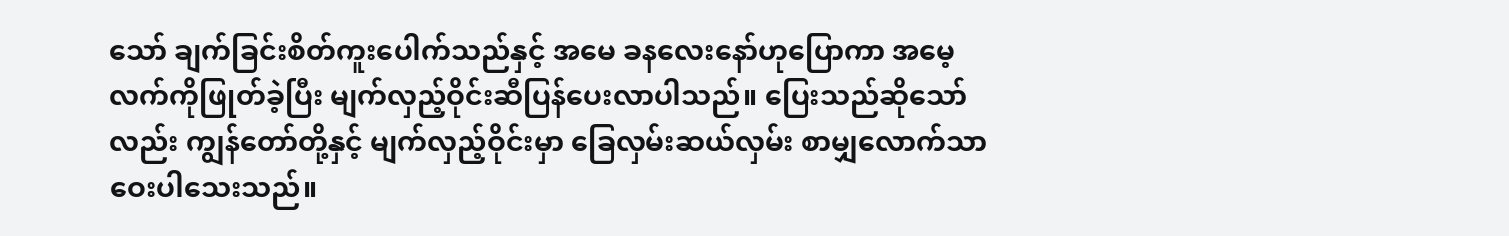သော် ချက်ခြင်းစိတ်ကူးပေါက်သည်နှင့် အမေ ခနလေးနော်ဟုပြောကာ အမေ့လက်ကိုဖြုတ်ခဲ့ပြီး မျက်လှည့်ဝိုင်းဆီပြန်ပေးလာပါသည်။ ပြေးသည်ဆိုသော်လည်း ကျွန်တော်တို့နှင့် မျက်လှည့်ဝိုင်းမှာ ခြေလှမ်းဆယ်လှမ်း စာမျှလောက်သာ ဝေးပါသေးသည်။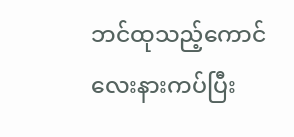ဘင်ထုသည့်ကောင်လေးနားကပ်ပြီး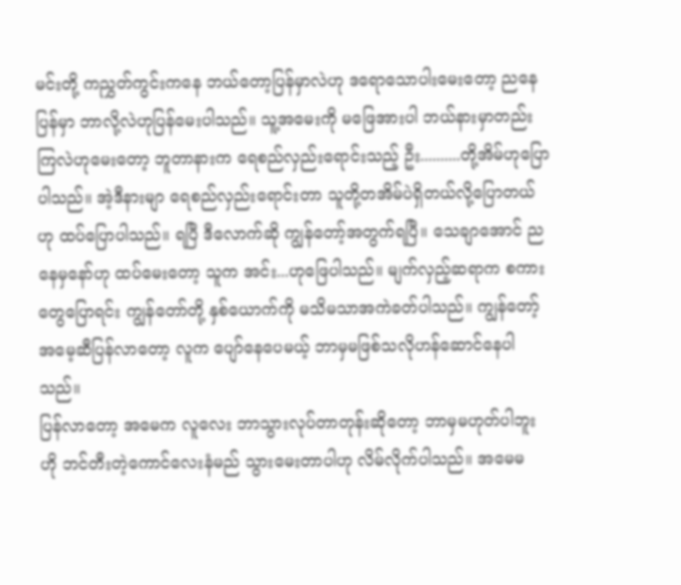မင်းတို့ ကညွှတ်ကွင်းကနေ ဘယ်တော့ပြန်မှာလဲဟု ဒရောသောပါးမေးတော့ ညနေပြန်မှာ ဘာလို့လဲဟုပြန်မေးပါသည်။ သူ့အမေးကို မဖြေအားပါ ဘယ်နားမှာတည်းကြလဲဟုမေးတော့ ဘူတာနားက ရေစည်လှည်းရောင်းသည့် ဦး..........တို့အိမ်ဟုပြောပါသည်။ အဲ့ဒီနားမျာ ရေစည်လှည်းရောင်းတာ သူတို့တအိမ်ပဲရှိတယ်လို့ပြောတယ်ဟု ထပ်ပြောပါသည်။ ရပြီ ဒီလောက်ဆို ကျွန်တော့်အတွက်ရပြီ။ သေချာအောင် ညနေမှနော်ဟု ထပ်မေးတော့ သူက အင်း...ဟုဖြေပါသည်။ မျက်လှည့်ဆရာက စကားတွေပြောရင်း ကျွန်တော်တို့ နှစ်ယောက်ကို မသိမသာအကဲခတ်ပါသည်။ ကျွန်တော့် အမေ့ဆီပြန်လာတော့ လူက ပျော်နေပေမယ့် ဘာမှမဖြစ်သလိုဟန်ဆောင်နေပါသည်။
ပြန်လာတော့ အမေက လူလေး ဘာသွားလုပ်တာတုန်းဆိုတော့ ဘာမှမဟုတ်ပါဘူး ဟို ဘင်တီးတဲ့ကောင်လေးနံမည် သွားမေးတာပါဟု လိမ်လိုက်ပါသည်။ အမေမ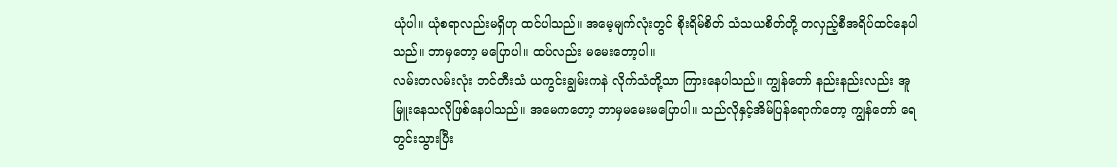ယုံပါ။ ယုံစရာလည်းမရှိဟု ထင်ပါသည်။ အမေ့မျက်လုံးတွင် စိုးရိမ်စိတ် သံသယစိတ်တို့ တလှည့်စီအရိပ်ထင်နေပါသည်။ ဘာမှတော့ မပြောပါ။ ထပ်လည်း မမေးတော့ပါ။
လမ်းတလမ်းလုံး ဘင်တီးသံ ယကွင်းချွမ်းကနဲ လိုက်သံတို့သာ ကြားနေပါသည်။ ကျွန်တော် နည်းနည်းလည်း အူမြူးနေသလိုဖြစ်နေပါသည်။ အမေကတော့ ဘာမှမမေးမပြောပါ။ သည်လိုနှင့်အိမ်ပြန်ရောက်တော့ ကျွန်တော် ရေတွင်းသွားပြီး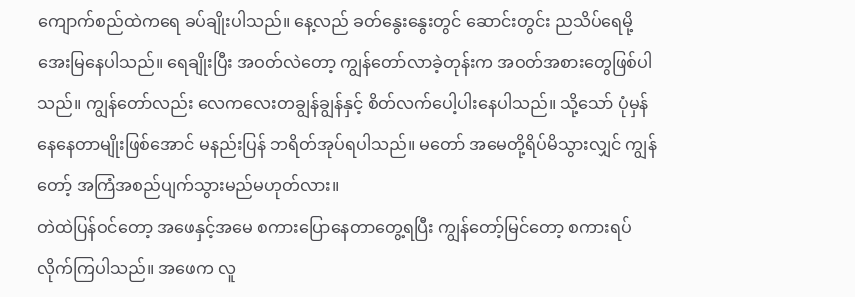ကျောက်စည်ထဲကရေ ခပ်ချိုးပါသည်။ နေ့လည် ခတ်နွေးနွေးတွင် ဆောင်းတွင်း ညသိပ်ရေမို့ အေးမြနေပါသည်။ ရေချိုးပြီး အဝတ်လဲတော့ ကျွန်တော်လာခဲ့တုန်းက အဝတ်အစားတွေဖြစ်ပါသည်။ ကျွန်တော်လည်း လေကလေးတချွန်ချွန်နှင့် စိတ်လက်ပေါ့ပါးနေပါသည်။ သို့သော် ပုံမှန်နေနေတာမျိုးဖြစ်အောင် မနည်းပြန် ဘရိတ်အုပ်ရပါသည်။ မတော် အမေတို့ရိပ်မိသွားလျှင် ကျွန်တော့် အကြံအစည်ပျက်သွားမည်မဟုတ်လား။
တဲထဲပြန်ဝင်တော့ အဖေနှင့်အမေ စကားပြောနေတာတွေ့ရပြီး ကျွန်တော့်မြင်တော့ စကားရပ်လိုက်ကြပါသည်။ အဖေက လူ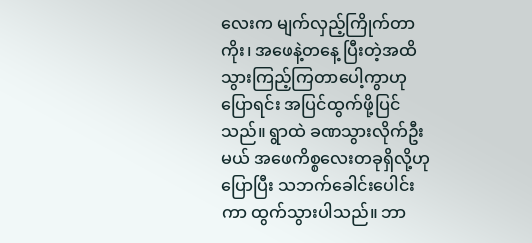လေးက မျက်လှည့်ကြိုက်တာကိုး၊ အဖေနဲ့တနေ့ ပြီးတဲ့အထိ သွားကြည့်ကြတာပေါ့ကွာဟုပြောရင်း အပြင်ထွက်ဖို့ပြင်သည်။ ရွာထဲ ခဏသွားလိုက်ဦးမယ် အဖေကိစ္စလေးတခုရှိလို့ဟုပြောပြီး သဘက်ခေါင်းပေါင်းကာ ထွက်သွားပါသည်။ ဘာ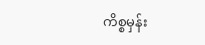ကိစ္စမှန်း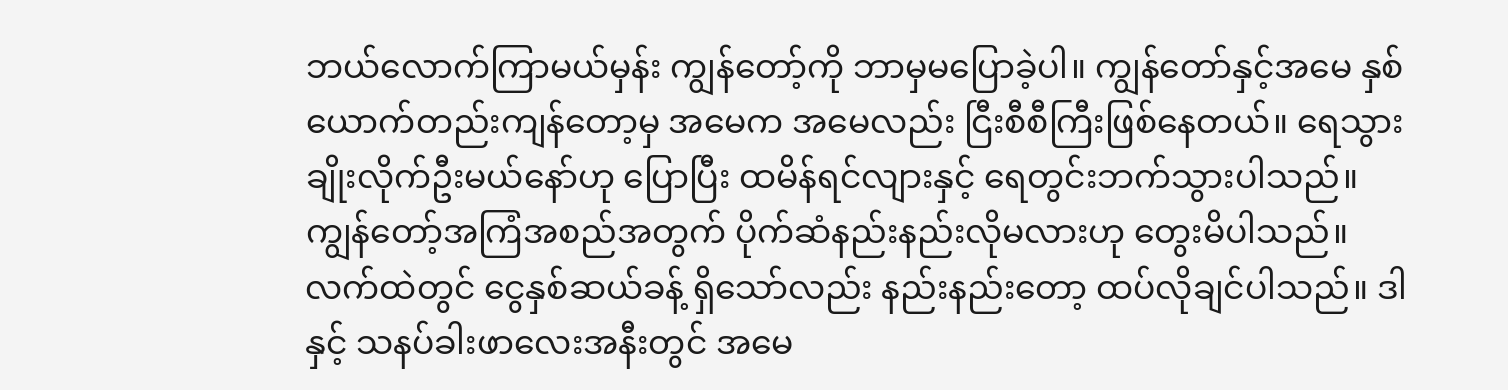ဘယ်လောက်ကြာမယ်မှန်း ကျွန်တော့်ကို ဘာမှမပြောခဲ့ပါ။ ကျွန်တော်နှင့်အမေ နှစ်ယောက်တည်းကျန်တော့မှ အမေက အမေလည်း ငြီးစီစီကြီးဖြစ်နေတယ်။ ရေသွားချိုးလိုက်ဦးမယ်နော်ဟု ပြောပြီး ထမိန်ရင်လျားနှင့် ရေတွင်းဘက်သွားပါသည်။
ကျွန်တော့်အကြံအစည်အတွက် ပိုက်ဆံနည်းနည်းလိုမလားဟု တွေးမိပါသည်။ လက်ထဲတွင် ငွေနှစ်ဆယ်ခန့် ရှိသော်လည်း နည်းနည်းတော့ ထပ်လိုချင်ပါသည်။ ဒါနှင့် သနပ်ခါးဖာလေးအနီးတွင် အမေ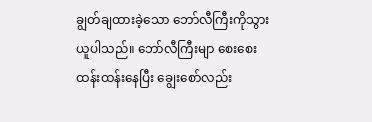ချွတ်ချထားခဲ့သော ဘော်လီကြီးကိုသွားယူပါသည်။ ဘော်လီကြီးမျာ စေးစေးထန်းထန်းနေပြီး ချွေးစော်လည်း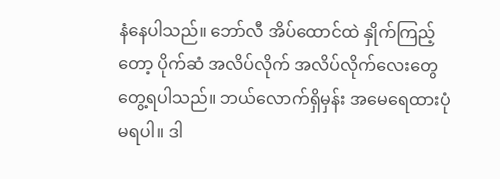နံနေပါသည်။ ဘော်လီ အိပ်ထောင်ထဲ နှိုက်ကြည့်တော့ ပိုက်ဆံ အလိပ်လိုက် အလိပ်လိုက်လေးတွေတွေ့ရပါသည်။ ဘယ်လောက်ရှိမှန်း အမေရေထားပုံမရပါ။ ဒါ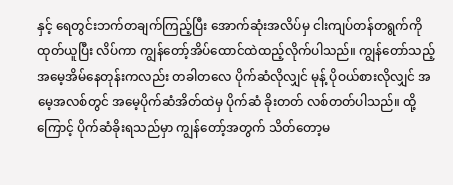နှင့် ရေတွင်းဘက်တချက်ကြည့်ပြီး အောက်ဆုံးအလိပ်မှ ငါးကျပ်တန်တရွက်ကို ထုတ်ယူပြီး လိပ်ကာ ကျွန်တော့်အိပ်ထောင်ထဲထည့်လိုက်ပါသည်။ ကျွန်တော်သည့် အမေ့အိမ်နေတုန်းကလည်း တခါတလေ ပိုက်ဆံလိုလျှင် မုန့် ပိုဝယ်စားလိုလျှင် အမေ့အလစ်တွင် အမေ့ပိုက်ဆံအိတ်ထဲမှ ပိုက်ဆံ ခိုးတတ် လစ်တတ်ပါသည်။ ထို့ကြောင့် ပိုက်ဆံခိုးရသည်မှာ ကျွန်တော့်အတွက် သိတ်တော့မ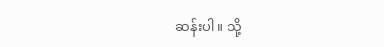ဆန်းပါ။ သို့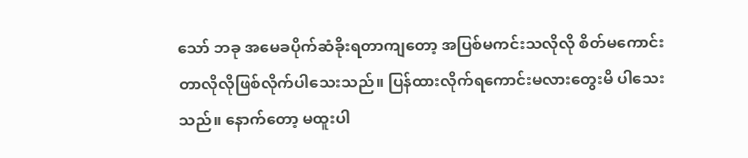သော် ဘခု အမေခပိုက်ဆံခိုးရတာကျတော့ အပြစ်မကင်းသလိုလို စိတ်မကောင်းတာလိုလိုဖြစ်လိုက်ပါသေးသည်။ ပြန်ထားလိုက်ရကောင်းမလားတွေးမိ ပါသေးသည်။ နောက်တော့ မထူးပါ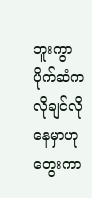ဘူးကွာ ပိုက်ဆံက လိုချင်လိုနေမှာဟုတွေးကာ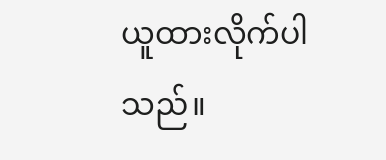ယူထားလိုက်ပါသည်။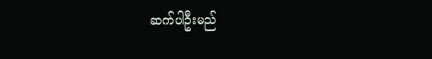ဆက်ပါဦးမည်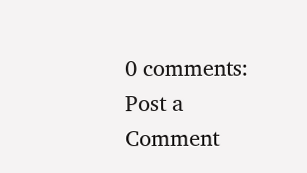0 comments:
Post a Comment